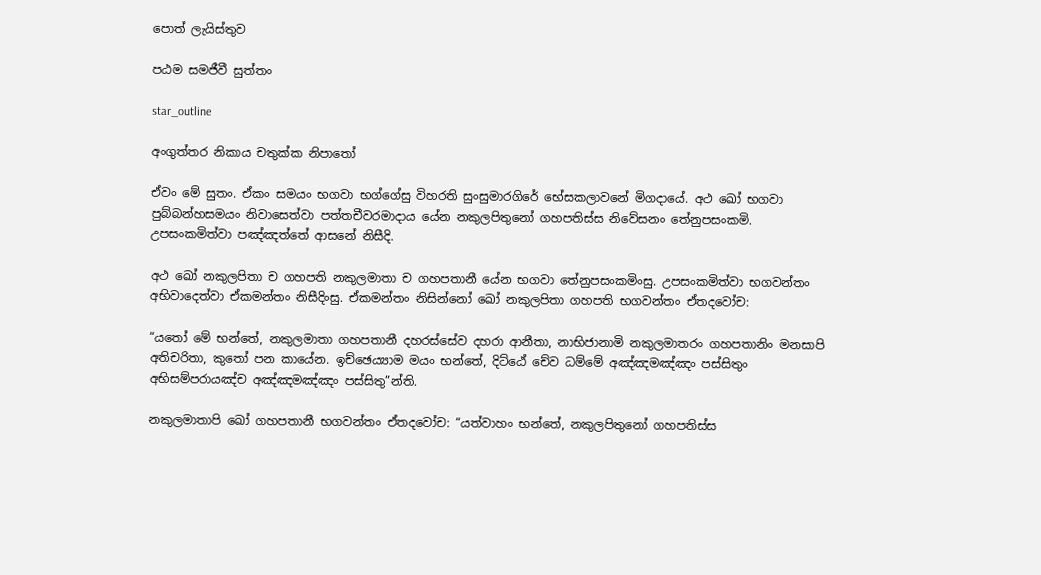පොත් ලැයිස්තුව

පඨම සමජීවී සුත්තං

star_outline

අංගුත්තර නිකාය චතුක්ක නිපාතෝ

ඒවං මේ සුතං. ඒකං සමයං භගවා භග්ගේසු විහරති සුංසුමාරගිරේ භේසකලාවනේ මිගදායේ. අථ ඛෝ භගවා පුබ්බන්හසමයං නිවාසෙත්වා පත්තචීවරමාදාය යේන නකුලපිතුනෝ ගහපතිස්ස නිවේසනං තේනුපසංකමි. උපසංකමිත්වා පඤ්ඤත්තේ ආසනේ නිසීදි.

අථ ඛෝ නකුලපිතා ච ගහපති නකුලමාතා ච ගහපතානී යේන භගවා තේනුපසංකමිංසු. උපසංකමිත්වා භගවන්තං අභිවාදෙත්වා ඒකමන්තං නිසීදිංසු. ඒකමන්තං නිසින්නෝ ඛෝ නකුලපිතා ගහපති භගවන්තං ඒතදවෝච:

“යතෝ මේ භන්තේ, නකුලමාතා ගහපතානී දහරස්සේව දහරා ආනීතා, නාභිජානාමි නකුලමාතරං ගහපතානිං මනසාපි අතිචරිතා, කුතෝ පන කායේන. ඉච්ඡෙය්‍යාම මයං භන්තේ, දිට්ඨේ චේව ධම්මේ අඤ්ඤමඤ්ඤං පස්සිතුං අභිසම්පරායඤ්ච අඤ්ඤමඤ්ඤං පස්සිතු”න්ති.

නකුලමාතාපි ඛෝ ගහපතානී භගවන්තං ඒතදවෝච: “යත්වාහං භන්තේ, නකුලපිතුනෝ ගහපතිස්ස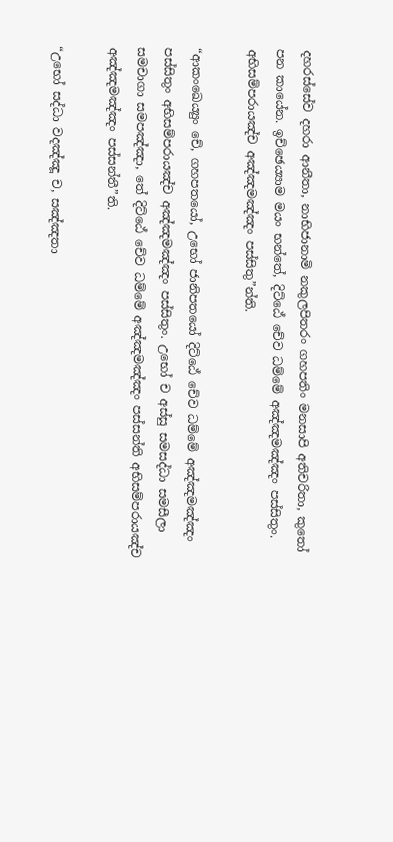දහරස්සේව දහරා ආනීතා, නාභිජානාමි නකුලපිතරං ගහපතිං මනසාපි අතිචරිතා, කුතෝ පන කායේන. ඉච්ඡෙය්‍යාම මයං භන්තේ, දිට්ඨේ චේව ධම්මේ අඤ්ඤමඤ්ඤං පස්සිතුං. අභිසම්පරායඤ්ච අඤ්ඤමඤ්ඤං පස්සිතු”න්ති.

“ආකංඛෙය්‍යුං චේ, ගහපතයෝ, උභෝ ජානිපතයෝ දිට්ඨේ චේව ධම්මේ අඤ්ඤමඤ්ඤං පස්සිතුං අභිසම්පරායඤ්ච අඤ්ඤමඤ්ඤං පස්සිතුං. උභෝ ච අස්සු සමසද්ධා සමසීලා සමචාගා සමපඤ්ඤා, තේ දිට්ඨේ චේව ධම්මේ අඤ්ඤමඤ්ඤං පස්සන්ති අභිසම්පරායඤ්ච අඤ්ඤමඤ්ඤං පස්සන්තී”ති.

“උභෝ සද්ධා වදඤ්ඤූ ච, සඤ්ඤතා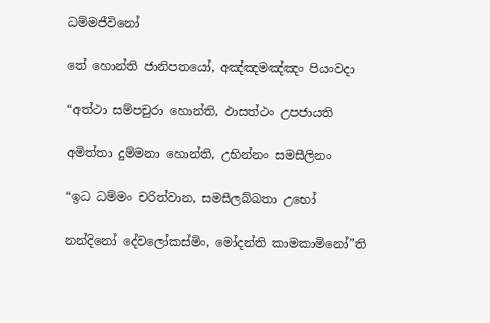ධම්මජීවිනෝ

තේ හොන්ති ජානිපතයෝ, අඤ්ඤමඤ්ඤං පියංවදා

“අත්ථා සම්පචුරා හොන්ති, ඵාසත්ථං උපජායති

අමිත්තා දුම්මනා හොන්ති, උභින්නං සමසීලිනං

“ඉධ ධම්මං චරිත්වාන, සමසීලබ්බතා උභෝ

නන්දිනෝ දේවලෝකස්මිං, මෝදන්ති කාමකාමිනෝ”ති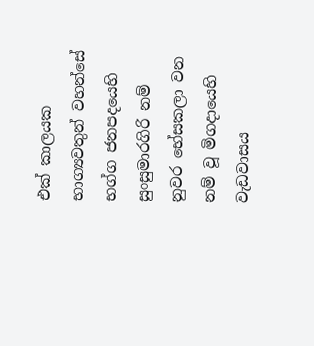එක් කාලයක භාග්‍යවතුන් වහන්සේ භග්ග ජනපදයෙහි සුංසුමාරගිරි නම් නුවර භේසකලා වන නම් වූ මිගදායෙහි වැඩවාසය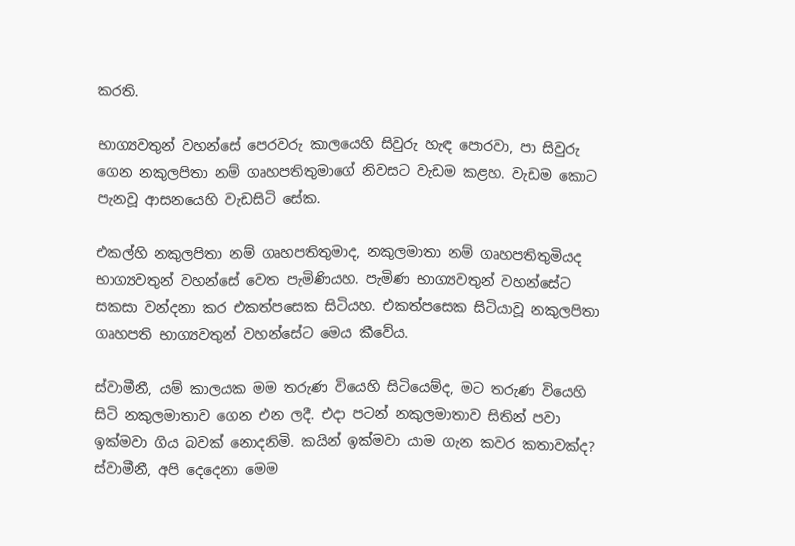කරති.

භාග්‍යවතුන් වහන්සේ පෙරවරු කාලයෙහි සිවුරු හැඳ පොරවා, පා සිවුරු ගෙන නකුලපිතා නම් ගෘහපතිතුමාගේ නිවසට වැඩම කළහ. වැඩම කොට පැනවූ ආසනයෙහි වැඩසිටි සේක.

එකල්හි නකුලපිතා නම් ගෘහපතිතුමාද, නකුලමාතා නම් ගෘහපතිතුමියද භාග්‍යවතුන් වහන්සේ වෙත පැමිණියහ. පැමිණ භාග්‍යවතුන් වහන්සේට සකසා වන්දනා කර එකත්පසෙක සිටියහ. එකත්පසෙක සිටියාවූ නකුලපිතා ගෘහපති භාග්‍යවතුන් වහන්සේට මෙය කීවේය.

ස්වාමීනී, යම් කාලයක මම තරුණ වියෙහි සිටියෙම්ද, මට තරුණ වියෙහි සිටි නකුලමාතාව ගෙන එන ලදී. එදා පටන් නකුලමාතාව සිතින් පවා ඉක්මවා ගිය බවක් නොදනිමි. කයින් ඉක්මවා යාම ගැන කවර කතාවක්ද? ස්වාමීනී, අපි දෙදෙනා මෙම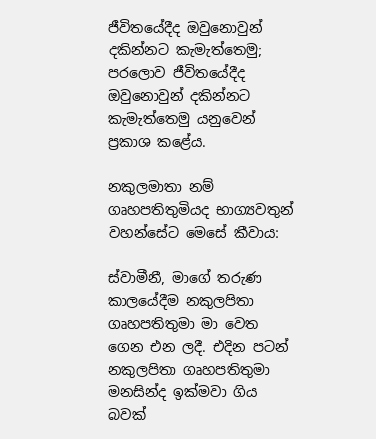ජීවිතයේදීද ඔවුනොවුන් දකින්නට කැමැත්තෙමු; පරලොව ජීවිතයේදීද ඔවුනොවුන් දකින්නට කැමැත්තෙමු යනුවෙන් ප්‍රකාශ කළේය.

නකුලමාතා නම් ගෘහපතිතුමියද භාග්‍යවතුන් වහන්සේට මෙසේ කීවාය:

ස්වාමීනී, මාගේ තරුණ කාලයේදීම නකුලපිතා ගෘහපතිතුමා මා වෙත ගෙන එන ලදී. එදින පටන් නකුලපිතා ගෘහපතිතුමා මනසින්ද ඉක්මවා ගිය බවක්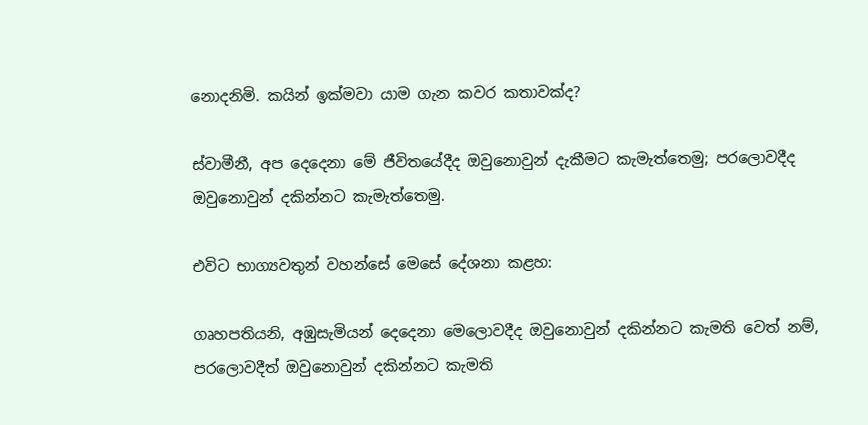නොදනිමි. කයින් ඉක්මවා යාම ගැන කවර කතාවක්ද?

ස්වාමීනී, අප දෙදෙනා මේ ජීවිතයේදීද ඔවුනොවුන් දැකීමට කැමැත්තෙමු; පරලොවදීද ඔවුනොවුන් දකින්නට කැමැත්තෙමු.

එවිට භාග්‍යවතුන් වහන්සේ මෙසේ දේශනා කළහ:

ගෘහපතියනි, අඹුසැමියන් දෙදෙනා මෙලොවදීද ඔවුනොවුන් දකින්නට කැමති වෙත් නම්, පරලොවදීත් ඔවුනොවුන් දකින්නට කැමති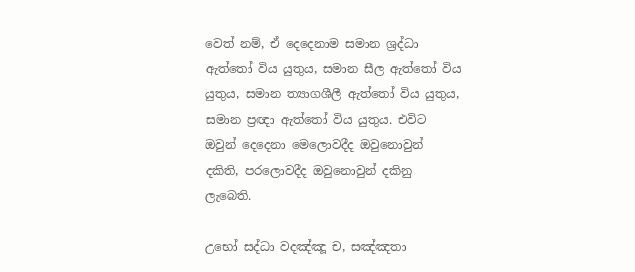වෙත් නම්, ඒ දෙදෙනාම සමාන ශ්‍රද්ධා ඇත්තෝ විය යුතුය, සමාන සීල ඇත්තෝ විය යුතුය, සමාන ත්‍යාගශීලී ඇත්තෝ විය යුතුය, සමාන ප්‍රඥා ඇත්තෝ විය යුතුය. එවිට ඔවුන් දෙදෙනා මෙලොවදීද ඔවුනොවුන් දකිති, පරලොවදීද ඔවුනොවුන් දකිනු ලැබෙති.

උභෝ සද්ධා වදඤ්ඤූ ච, සඤ්ඤතා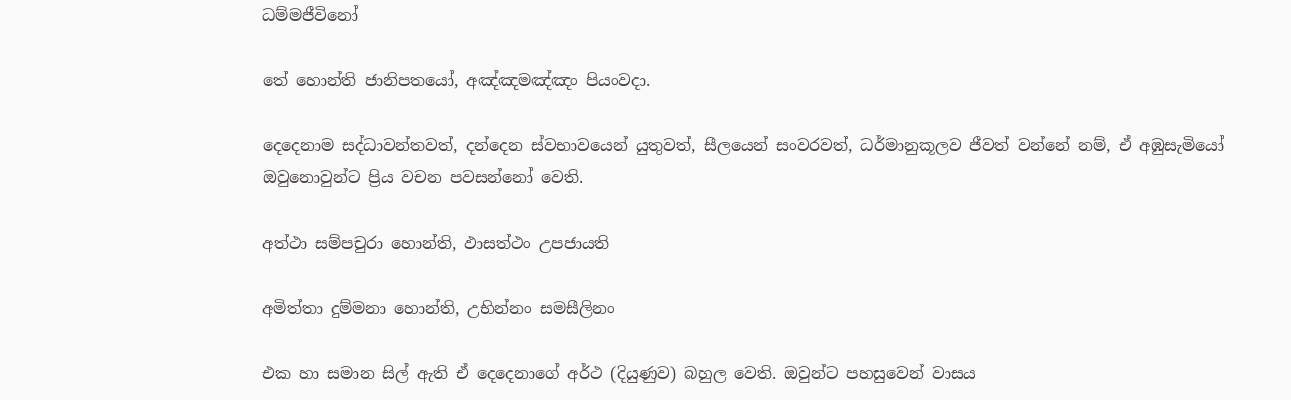ධම්මජීවිනෝ

තේ හොන්ති ජානිපතයෝ, අඤ්ඤමඤ්ඤං පියංවදා.

දෙදෙනාම සද්ධාවන්තවත්, දන්දෙන ස්වභාවයෙන් යුතුවත්, සීලයෙන් සංවරවත්, ධර්මානුකූලව ජීවත් වන්නේ නම්, ඒ අඹුසැමියෝ ඔවුනොවුන්ට ප්‍රිය වචන පවසන්නෝ වෙති.

අත්ථා සම්පචුරා හොන්ති, ඵාසත්ථං උපජායති

අමිත්තා දුම්මනා හොන්ති, උභින්නං සමසීලිනං

එක හා සමාන සිල් ඇති ඒ දෙදෙනාගේ අර්ථ (දියුණුව) බහුල වෙති. ඔවුන්ට පහසුවෙන් වාසය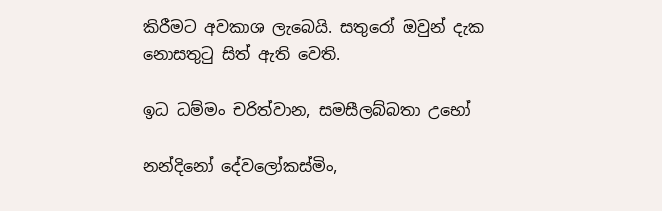කිරීමට අවකාශ ලැබෙයි. සතුරෝ ඔවුන් දැක නොසතුටු සිත් ඇති වෙති.

ඉධ ධම්මං චරිත්වාන, සමසීලබ්බතා උභෝ

නන්දිනෝ දේවලෝකස්මිං,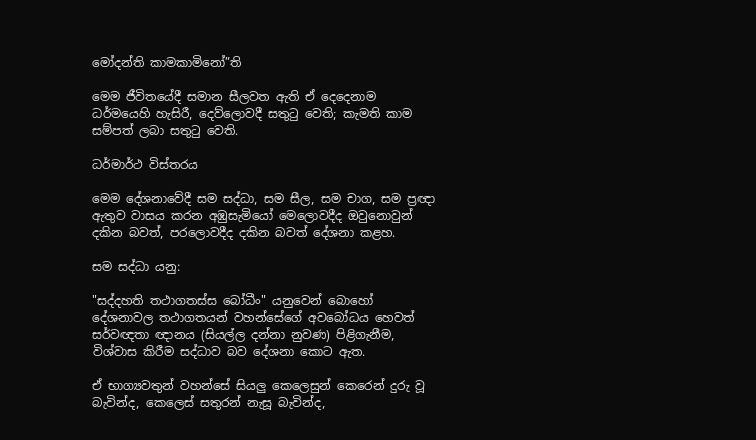මෝදන්ති කාමකාමිනෝ”ති

මෙම ජීවිතයේදී සමාන සීලවත ඇති ඒ දෙදෙනාම ධර්මයෙහි හැසිරී, දෙව්ලොවදී සතුටු වෙති; කැමති කාම සම්පත් ලබා සතුටු වෙති.

ධර්මාර්ථ විස්තරය

මෙම දේශනාවේදී සම සද්ධා, සම සීල, සම චාග, සම ප්‍රඥා ඇතුව වාසය කරන අඹුසැමියෝ මෙලොවදීද ඔවුනොවුන් දකින බවත්, පරලොවදීද දකින බවත් දේශනා කළහ.

සම සද්ධා යනු:

"සද්දහති තථාගතස්ස බෝධීං" යනුවෙන් බොහෝ දේශනාවල තථාගතයන් වහන්සේගේ අවබෝධය හෙවත් සර්වඥතා ඥානය (සියල්ල දන්නා නුවණ) පිළිගැනීම, විශ්වාස කිරීම සද්ධාව බව දේශනා කොට ඇත.

ඒ භාග්‍යවතුන් වහන්සේ සියලු කෙලෙසුන් කෙරෙන් දුරු වූ බැවින්ද, කෙලෙස් සතුරන් නැසූ බැවින්ද,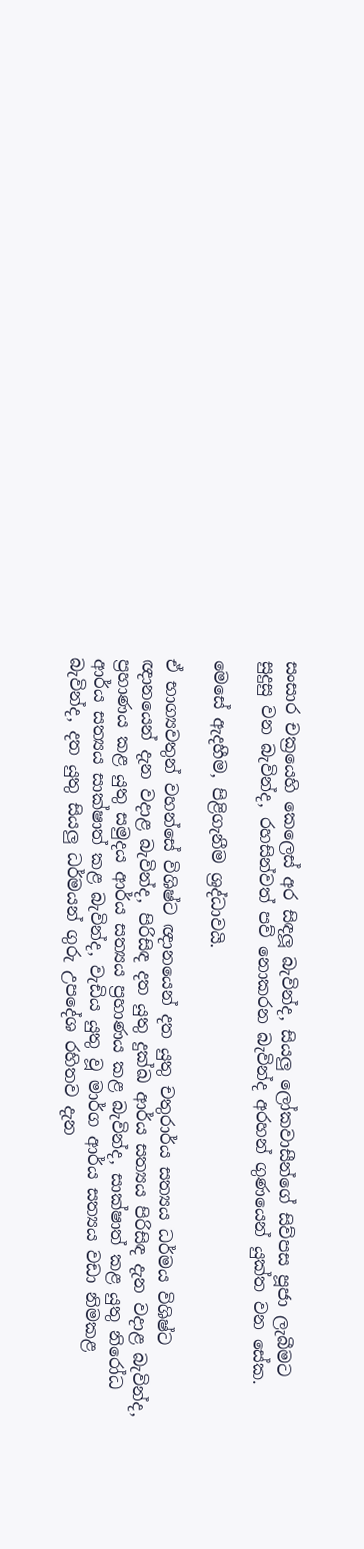සංසාර චක්‍රයෙහි කෙලෙස් අර සිඳලූ බැවින්ද, සියලු ලෝකවාසීන්ගේ සිව්පස පූජා ලැබීමට සුදුසු වන බැවින්ද, රහසින්වත් පව් නොකරන බැවින්ද අරහන් ගුණයෙන් යුක්ත වන සේක.

මෙසේ ඇදහීම, පිළිගැනීම ශ්‍රද්ධාවයි.

ඒ භාග්‍යවතුන් වහන්සේ විශිෂ්ට ඥානයෙන් දත යුතු චතුරාර්ය සත්‍යය ධර්මය විශිෂ්ට ඥානයෙන් දැන වදාළ බැවින්ද, පිරිසිඳ දත යුතු දුක්ඛ ආර්ය සත්‍යය පිරිසිඳ දැන වදාළ බැවින්ද, ප්‍රහාණය කළ යුතු සමුදය ආර්ය සත්‍යය ප්‍රහාණය කළ බැවින්ද, සාක්ෂාත් කළ යුතු නිරෝධ ආර්ය සත්‍යය සාක්ෂාත් කළ බැවින්ද, වැඩිය යුතු වූ මාර්ග ආර්ය සත්‍යය වඩා නිමකළ බැවින්ද, දත යුතු සියලු ධර්මයන් ගුරු උපදේශ රහිතව දැන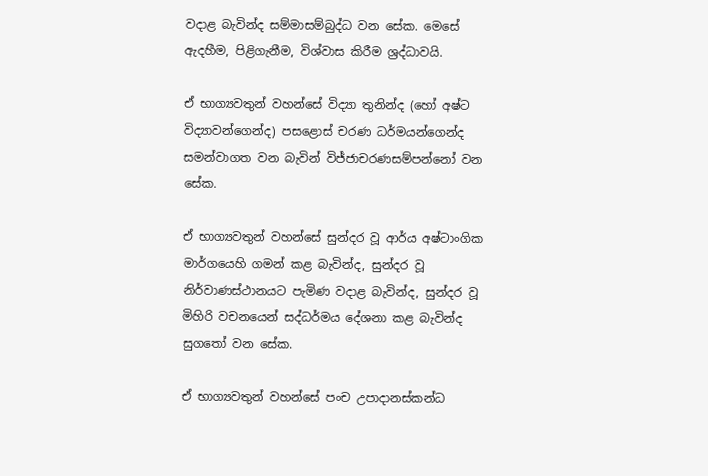වදාළ බැවින්ද සම්මාසම්බුද්ධ වන සේක. මෙසේ ඇදහීම, පිළිගැනීම, විශ්වාස කිරීම ශ්‍රද්ධාවයි.

ඒ භාග්‍යවතුන් වහන්සේ විද්‍යා තුනින්ද (හෝ අෂ්ට විද්‍යාවන්ගෙන්ද) පසළොස් චරණ ධර්මයන්ගෙන්ද සමන්වාගත වන බැවින් විජ්ජාචරණසම්පන්නෝ වන සේක.

ඒ භාග්‍යවතුන් වහන්සේ සුන්දර වූ ආර්ය අෂ්ටාංගික මාර්ගයෙහි ගමන් කළ බැවින්ද, සුන්දර වූ නිර්වාණස්ථානයට පැමිණ වදාළ බැවින්ද, සුන්දර වූ මිහිරි වචනයෙන් සද්ධර්මය දේශනා කළ බැවින්ද සුගතෝ වන සේක.

ඒ භාග්‍යවතුන් වහන්සේ පංච උපාදානස්කන්ධ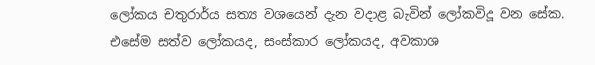ලෝකය චතුරාර්ය සත්‍ය වශයෙන් දැන වදාළ බැවින් ලෝකවිදූ වන සේක. එසේම සත්ව ලෝකයද, සංස්කාර ලෝකයද, අවකාශ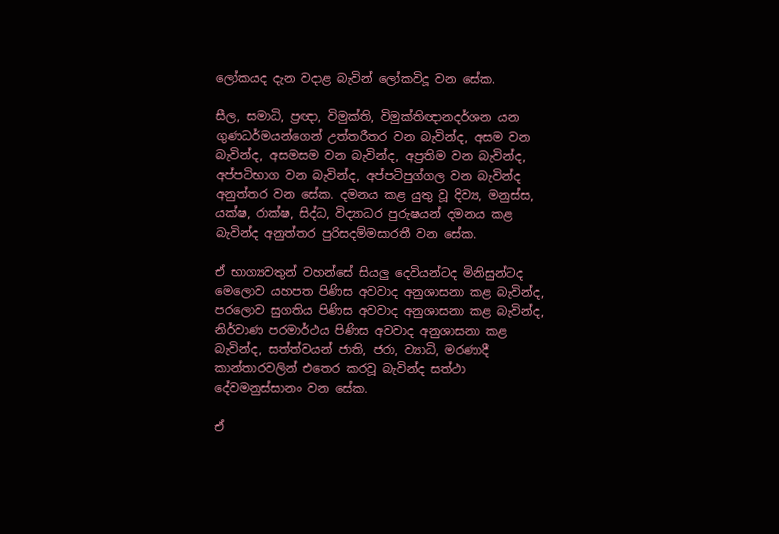ලෝකයද දැන වදාළ බැවින් ලෝකවිදූ වන සේක.

සීල, සමාධි, ප්‍රඥා, විමුක්ති, විමුක්තිඥානදර්ශන යන ගුණධර්මයන්ගෙන් උත්තරීතර වන බැවින්ද, අසම වන බැවින්ද, අසමසම වන බැවින්ද, අප්‍රතිම වන බැවින්ද, අප්පටිභාග වන බැවින්ද, අප්පටිපුග්ගල වන බැවින්ද අනුත්තර වන සේක. දමනය කළ යුතු වූ දිව්‍ය, මනුස්ස, යක්ෂ, රාක්ෂ, සිද්ධ, විද්‍යාධර පුරුෂයන් දමනය කළ බැවින්ද අනුත්තර පුරිසදම්මසාරතී වන සේක.

ඒ භාග්‍යවතුන් වහන්සේ සියලු දෙවියන්ටද මිනිසුන්ටද මෙලොව යහපත පිණිස අවවාද අනුශාසනා කළ බැවින්ද, පරලොව සුගතිය පිණිස අවවාද අනුශාසනා කළ බැවින්ද, නිර්වාණ පරමාර්ථය පිණිස අවවාද අනුශාසනා කළ බැවින්ද, සත්ත්වයන් ජාති, ජරා, ව්‍යාධි, මරණාදී කාන්තාරවලින් එතෙර කරවූ බැවින්ද සත්ථා දේවමනුස්සානං වන සේක.

ඒ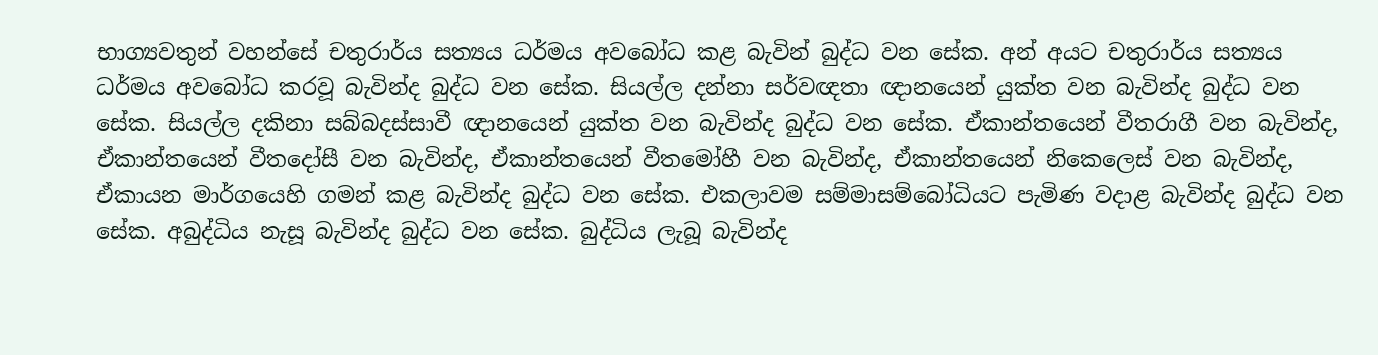භාග්‍යවතුන් වහන්සේ චතුරාර්ය සත්‍යය ධර්මය අවබෝධ කළ බැවින් බුද්ධ වන සේක. අන් අයට චතුරාර්ය සත්‍යය ධර්මය අවබෝධ කරවූ බැවින්ද බුද්ධ වන සේක. සියල්ල දන්නා සර්වඥතා ඥානයෙන් යුක්ත වන බැවින්ද බුද්ධ වන සේක. සියල්ල දකිනා සබ්බදස්සාවී ඥානයෙන් යුක්ත වන බැවින්ද බුද්ධ වන සේක. ඒකාන්තයෙන් වීතරාගී වන බැවින්ද, ඒකාන්තයෙන් වීතදෝසී වන බැවින්ද, ඒකාන්තයෙන් වීතමෝහී වන බැවින්ද, ඒකාන්තයෙන් නිකෙලෙස් වන බැවින්ද, ඒකායන මාර්ගයෙහි ගමන් කළ බැවින්ද බුද්ධ වන සේක. එකලාවම සම්මාසම්බෝධියට පැමිණ වදාළ බැවින්ද බුද්ධ වන සේක. අබුද්ධිය නැසූ බැවින්ද බුද්ධ වන සේක. බුද්ධිය ලැබූ බැවින්ද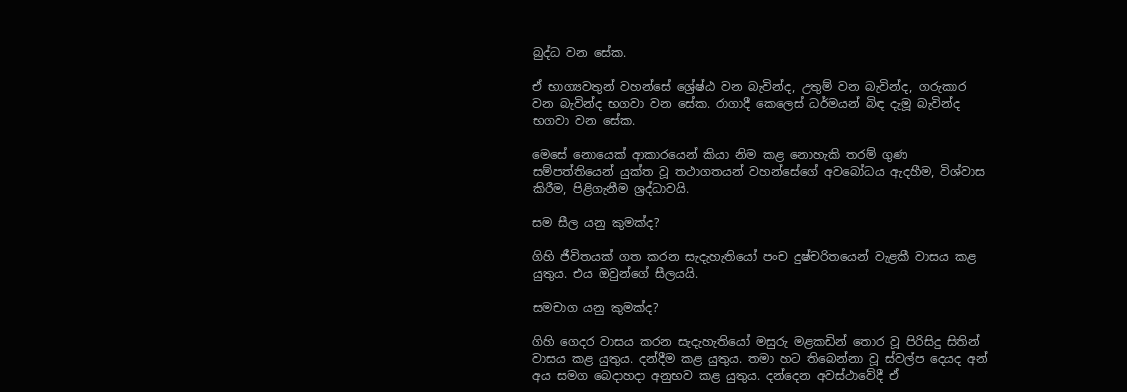බුද්ධ වන සේක.

ඒ භාග්‍යවතුන් වහන්සේ ශ්‍රේෂ්ඨ වන බැවින්ද, උතුම් වන බැවින්ද, ගරුකාර වන බැවින්ද භගවා වන සේක. රාගාදී කෙලෙස් ධර්මයන් බිඳ දැමූ බැවින්ද භගවා වන සේක.

මෙසේ නොයෙක් ආකාරයෙන් කියා නිම කළ නොහැකි තරම් ගුණ සම්පත්තියෙන් යුක්ත වූ තථාගතයන් වහන්සේගේ අවබෝධය ඇදහීම, විශ්වාස කිරීම, පිළිගැනීම ශ්‍රද්ධාවයි.

සම සීල යනු කුමක්ද?

ගිහි ජීවිතයක් ගත කරන සැදැහැතියෝ පංච දුෂ්චරිතයෙන් වැළකී වාසය කළ යුතුය. එය ඔවුන්ගේ සීලයයි.

සමචාග යනු කුමක්ද?

ගිහි ගෙදර වාසය කරන සැදැහැතියෝ මසුරු මළකඩින් තොර වූ පිරිසිදු සිතින් වාසය කළ යුතුය. දන්දීම කළ යුතුය. තමා හට තිබෙන්නා වූ ස්වල්ප දෙයද අන් අය සමග බෙදාහදා අනුභව කළ යුතුය. දන්දෙන අවස්ථාවේදී ඒ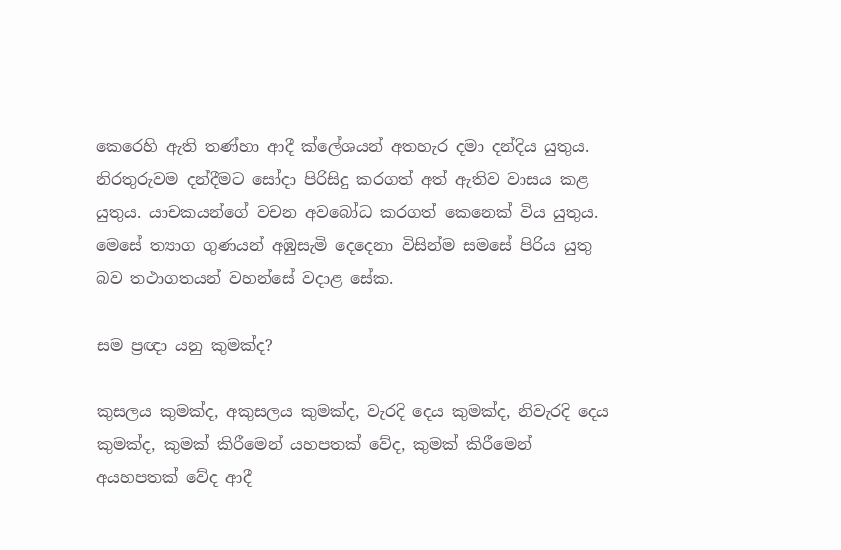කෙරෙහි ඇති තණ්හා ආදී ක්ලේශයන් අතහැර දමා දන්දිය යුතුය. නිරතුරුවම දන්දීමට සෝදා පිරිසිදු කරගත් අත් ඇතිව වාසය කළ යුතුය. යාචකයන්ගේ වචන අවබෝධ කරගත් කෙනෙක් විය යුතුය. මෙසේ ත්‍යාග ගුණයන් අඹුසැමි දෙදෙනා විසින්ම සමසේ පිරිය යුතු බව තථාගතයන් වහන්සේ වදාළ සේක.

සම ප්‍රඥා යනු කුමක්ද?

කුසලය කුමක්ද, අකුසලය කුමක්ද, වැරදි දෙය කුමක්ද, නිවැරදි දෙය කුමක්ද, කුමක් කිරීමෙන් යහපතක් වේද, කුමක් කිරීමෙන් අයහපතක් වේද ආදී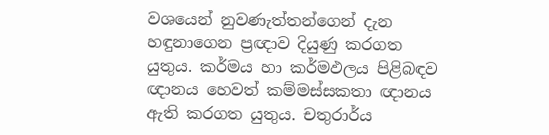වශයෙන් නුවණැත්තන්ගෙන් දැන හඳුනාගෙන ප්‍රඥාව දියුණු කරගත යුතුය. කර්මය හා කර්මඵලය පිළිබඳව ඥානය හෙවත් කම්මස්සකතා ඥානය ඇති කරගත යුතුය. චතුරාර්ය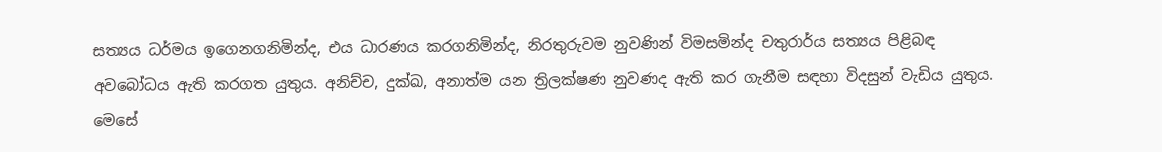සත්‍යය ධර්මය ඉගෙනගනිමින්ද, එය ධාරණය කරගනිමින්ද, නිරතුරුවම නුවණින් විමසමින්ද චතුරාර්ය සත්‍යය පිළිබඳ අවබෝධය ඇති කරගත යුතුය. අනිච්ච, දුක්ඛ, අනාත්ම යන ත්‍රිලක්ෂණ නුවණද ඇති කර ගැනීම සඳහා විදසුන් වැඩිය යුතුය. මෙසේ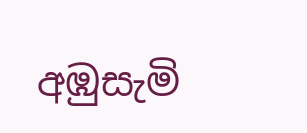අඹුසැමි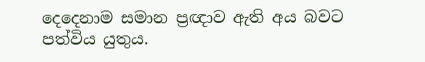දෙදෙනාම සමාන ප්‍රඥාව ඇති අය බවට පත්විය යුතුය.